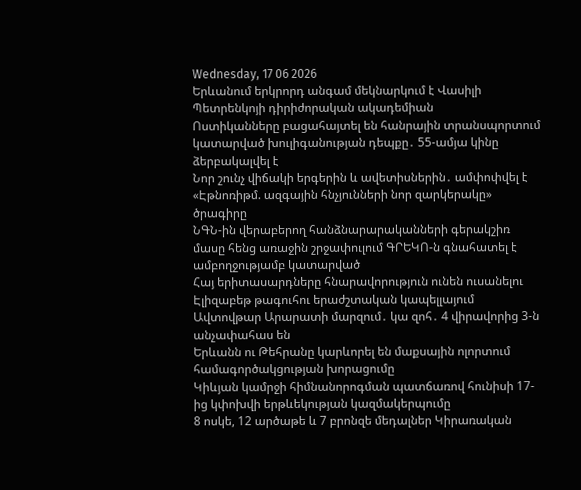Wednesday, 17 06 2026
Երևանում երկրորդ անգամ մեկնարկում է Վասիլի Պետրենկոյի դիրիժորական ակադեմիան
Ոստիկանները բացահայտել են հանրային տրանսպորտում կատարված խուլիգանության դեպքը․ 55-ամյա կինը ձերբակալվել է
Նոր շունչ վիճակի երգերին և ավետիսներին․ ամփոփվել է «Էթնոռիթմ. ազգային հնչյունների նոր զարկերակը» ծրագիրը
ՆԳՆ-ին վերաբերող հանձնարարականների գերակշիռ մասը հենց առաջին շրջափուլում ԳՐԵԿՈ-ն գնահատել է ամբողջությամբ կատարված
Հայ երիտասարդները հնարավորություն ունեն ուսանելու Էլիզաբեթ թագուհու երաժշտական կապելլայում
Ավտովթար Արարատի մարզում․ կա զոհ․ 4 վիրավորից 3-ն անչափահաս են
Երևանն ու Թեհրանը կարևորել են մաքսային ոլորտում համագործակցության խորացումը
Կիևյան կամրջի հիմնանորոգման պատճառով հունիսի 17-ից կփոխվի երթևեկության կազմակերպումը
8 ոսկե, 12 արծաթե և 7 բրոնզե մեդալներ Կիրառական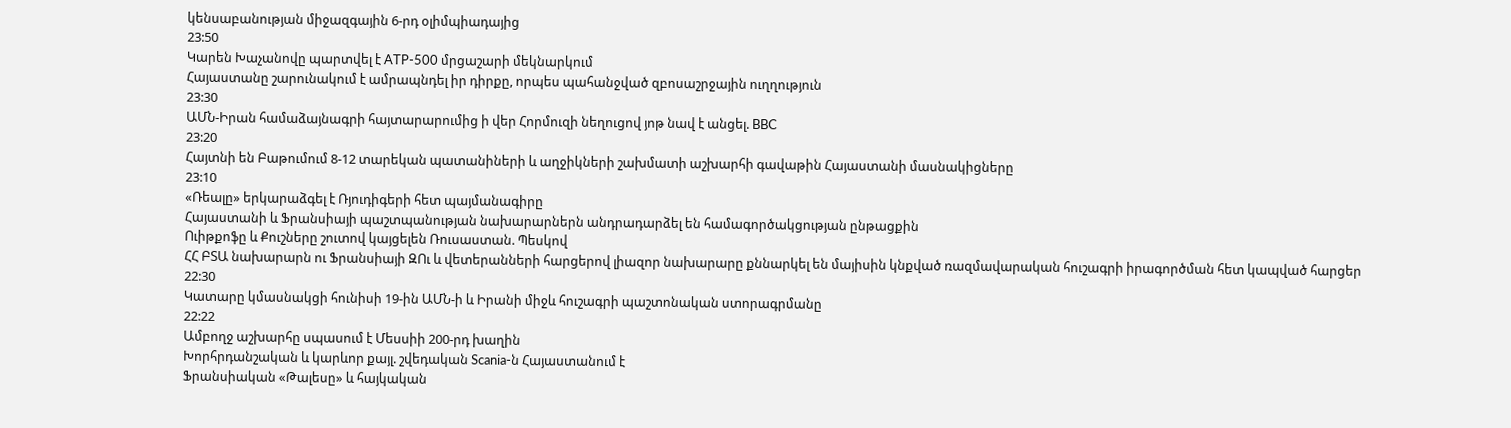կենսաբանության միջազգային 6-րդ օլիմպիադայից
23:50
Կարեն Խաչանովը պարտվել է ATP-500 մրցաշարի մեկնարկում
Հայաստանը շարունակում է ամրապնդել իր դիրքը, որպես պահանջված զբոսաշրջային ուղղություն
23:30
ԱՄՆ-Իրան համաձայնագրի հայտարարումից ի վեր Հորմուզի նեղուցով յոթ նավ է անցել. BBC
23:20
Հայտնի են Բաթումում 8-12 տարեկան պատանիների և աղջիկների շախմատի աշխարհի գավաթին Հայաստանի մասնակիցները
23:10
«Ռեալը» երկարաձգել է Ռյուդիգերի հետ պայմանագիրը
Հայաստանի և Ֆրանսիայի պաշտպանության նախարարներն անդրադարձել են համագործակցության ընթացքին
Ուիթքոֆը և Քուշները շուտով կայցելեն Ռուսաստան. Պեսկով
ՀՀ ԲՏԱ նախարարն ու Ֆրանսիայի ԶՈւ և վետերանների հարցերով լիազոր նախարարը քննարկել են մայիսին կնքված ռազմավարական հուշագրի իրագործման հետ կապված հարցեր
22:30
Կատարը կմասնակցի հունիսի 19-ին ԱՄՆ-ի և Իրանի միջև հուշագրի պաշտոնական ստորագրմանը
22:22
Ամբողջ աշխարհը սպասում է Մեսսիի 200-րդ խաղին
Խորհրդանշական և կարևոր քայլ. շվեդական Scania-ն Հայաստանում է
Ֆրանսիական «Թալեսը» և հայկական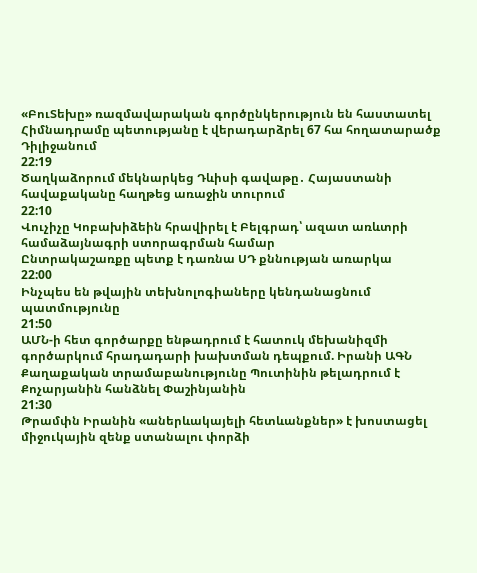«ԲուՏեխը» ռազմավարական գործընկերություն են հաստատել
Հիմնադրամը պետությանը է վերադարձրել 67 հա հողատարածք Դիլիջանում
22:19
Ծաղկաձորում մեկնարկեց Դևիսի գավաթը․ Հայաստանի հավաքականը հաղթեց առաջին տուրում
22:10
Վուչիչը Կոբախիձեին հրավիրել է Բելգրադ՝ ազատ առևտրի համաձայնագրի ստորագրման համար
Ընտրակաշառքը պետք է դառնա ՍԴ քննության առարկա
22:00
Ինչպես են թվային տեխնոլոգիաները կենդանացնում պատմությունը
21:50
ԱՄՆ-ի հետ գործարքը ենթադրում է հատուկ մեխանիզմի գործարկում հրադադարի խախտման դեպքում. Իրանի ԱԳՆ
Քաղաքական տրամաբանությունը Պուտինին թելադրում է Քոչարյանին հանձնել Փաշինյանին
21:30
Թրամփն Իրանին «աներևակայելի հետևանքներ» է խոստացել միջուկային զենք ստանալու փորձի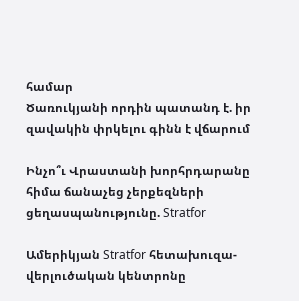համար
Ծառուկյանի որդին պատանդ է. իր զավակին փրկելու գինն է վճարում

Ինչո՞ւ Վրաստանի խորհրդարանը հիմա ճանաչեց չերքեզների ցեղասպանությունը. Stratfor

Ամերիկյան Stratfor հետախուզա-վերլուծական կենտրոնը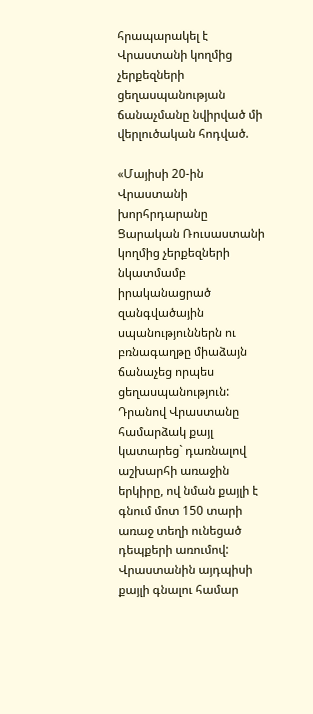հրապարակել է Վրաստանի կողմից չերքեզների ցեղասպանության ճանաչմանը նվիրված մի վերլուծական հոդված.

«Մայիսի 20-ին Վրաստանի խորհրդարանը Ցարական Ռուսաստանի կողմից չերքեզների նկատմամբ իրականացրած զանգվածային սպանություններն ու բռնագաղթը միաձայն ճանաչեց որպես ցեղասպանություն: Դրանով Վրաստանը համարձակ քայլ կատարեց` դառնալով աշխարհի առաջին երկիրը, ով նման քայլի է գնում մոտ 150 տարի առաջ տեղի ունեցած դեպքերի առումով:
Վրաստանին այդպիսի քայլի գնալու համար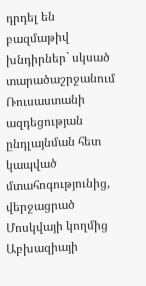դրդել են բազմաթիվ խնդիրներ` սկսած տարածաշրջանում Ռուսաստանի ազդեցության ընդլայնման հետ կապված մտահոգությունից, վերջացրած Մոսկվայի կողմից Աբխազիայի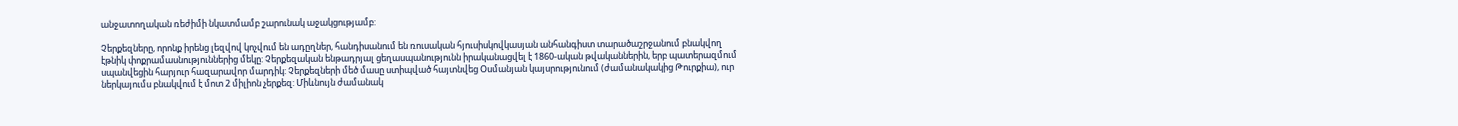անջատողական ռեժիմի նկատմամբ շարունակ աջակցությամբ:

Չերքեզները, որոնք իրենց լեզվով կոչվում են ադըղներ, հանդիսանում են ռուսական հյուսիսկովկասյան անհանգիստ տարածաշրջանում բնակվող էթնիկ փոքրամասնություններից մեկը: Չերքեզական ենթադրյալ ցեղասպանությունն իրականացվել է 1860-ական թվականներին, երբ պատերազմում սպանվեցին հարյուր հազարավոր մարդիկ: Չերքեզների մեծ մասը ստիպված հայտնվեց Օսմանյան կայսրությունում (ժամանակակից Թուրքիա), ուր ներկայումս բնակվում է մոտ 2 միլիոն չերքեզ: Միևնույն ժամանակ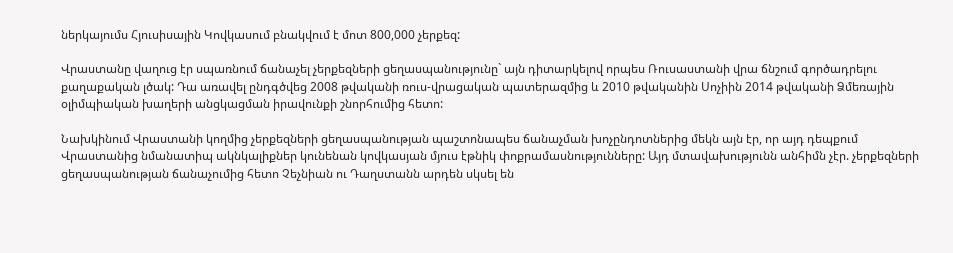ներկայումս Հյուսիսային Կովկասում բնակվում է մոտ 800,000 չերքեզ:

Վրաստանը վաղուց էր սպառնում ճանաչել չերքեզների ցեղասպանությունը` այն դիտարկելով որպես Ռուսաստանի վրա ճնշում գործադրելու քաղաքական լծակ: Դա առավել ընդգծվեց 2008 թվականի ռուս-վրացական պատերազմից և 2010 թվականին Սոչիին 2014 թվականի Ձմեռային օլիմպիական խաղերի անցկացման իրավունքի շնորհումից հետո:

Նախկինում Վրաստանի կողմից չերքեզների ցեղասպանության պաշտոնապես ճանաչման խոչընդոտներից մեկն այն էր, որ այդ դեպքում Վրաստանից նմանատիպ ակնկալիքներ կունենան կովկասյան մյուս էթնիկ փոքրամասնությունները: Այդ մտավախությունն անհիմն չէր. չերքեզների ցեղասպանության ճանաչումից հետո Չեչնիան ու Դաղստանն արդեն սկսել են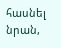հասնել նրան,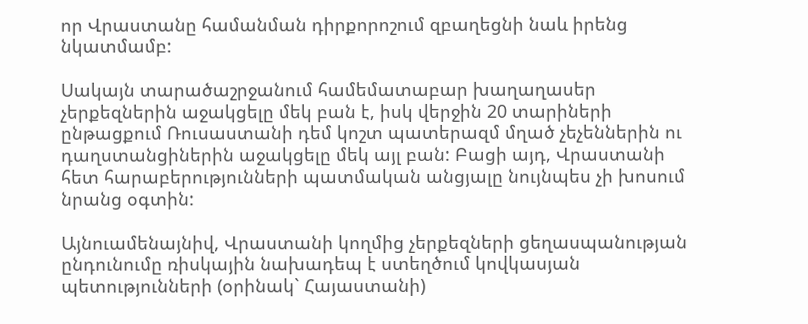որ Վրաստանը համանման դիրքորոշում զբաղեցնի նաև իրենց նկատմամբ:

Սակայն տարածաշրջանում համեմատաբար խաղաղասեր չերքեզներին աջակցելը մեկ բան է, իսկ վերջին 20 տարիների ընթացքում Ռուսաստանի դեմ կոշտ պատերազմ մղած չեչեններին ու դաղստանցիներին աջակցելը մեկ այլ բան: Բացի այդ, Վրաստանի հետ հարաբերությունների պատմական անցյալը նույնպես չի խոսում նրանց օգտին:

Այնուամենայնիվ, Վրաստանի կողմից չերքեզների ցեղասպանության ընդունումը ռիսկային նախադեպ է ստեղծում կովկասյան պետությունների (օրինակ` Հայաստանի)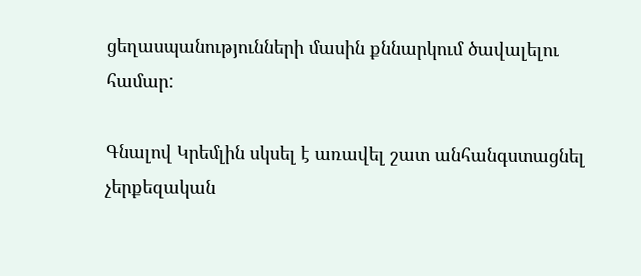ցեղասպանությունների մասին քննարկում ծավալելու համար:

Գնալով Կրեմլին սկսել է առավել շատ անհանգստացնել չերքեզական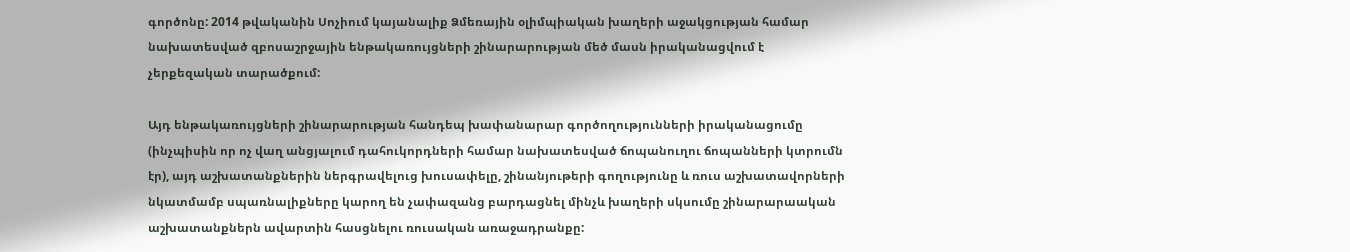գործոնը: 2014 թվականին Սոչիում կայանալիք Ձմեռային օլիմպիական խաղերի աջակցության համար նախատեսված զբոսաշրջային ենթակառույցների շինարարության մեծ մասն իրականացվում է չերքեզական տարածքում:

Այդ ենթակառույցների շինարարության հանդեպ խափանարար գործողությունների իրականացումը (ինչպիսին որ ոչ վաղ անցյալում դահուկորդների համար նախատեսված ճոպանուղու ճոպանների կտրումն էր), այդ աշխատանքներին ներգրավելուց խուսափելը, շինանյութերի գողությունը և ռուս աշխատավորների նկատմամբ սպառնալիքները կարող են չափազանց բարդացնել մինչև խաղերի սկսումը շինարարաական աշխատանքներն ավարտին հասցնելու ռուսական առաջադրանքը: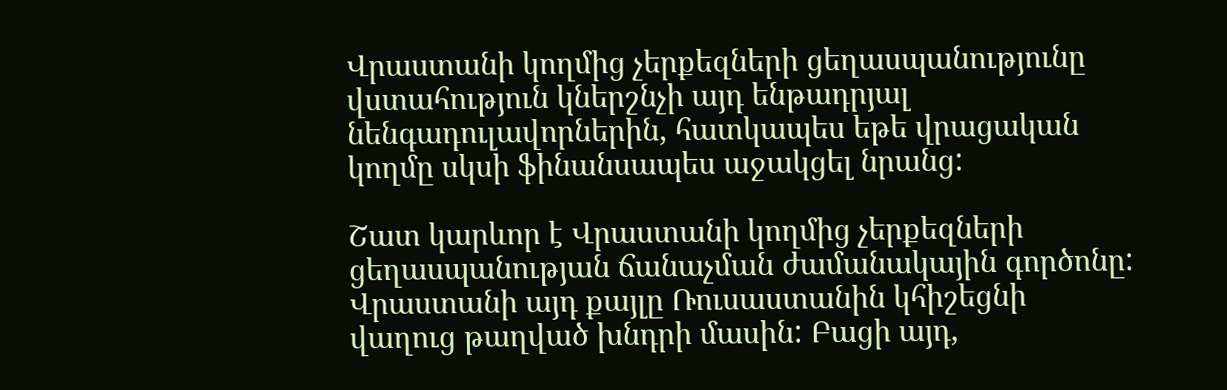Վրաստանի կողմից չերքեզների ցեղասպանությունը վստահություն կներշնչի այդ ենթադրյալ նենգադուլավորներին, հատկապես եթե վրացական կողմը սկսի ֆինանսապես աջակցել նրանց:

Շատ կարևոր է Վրաստանի կողմից չերքեզների ցեղասպանության ճանաչման ժամանակային գործոնը: Վրաստանի այդ քայլը Ռուսաստանին կհիշեցնի վաղուց թաղված խնդրի մասին: Բացի այդ,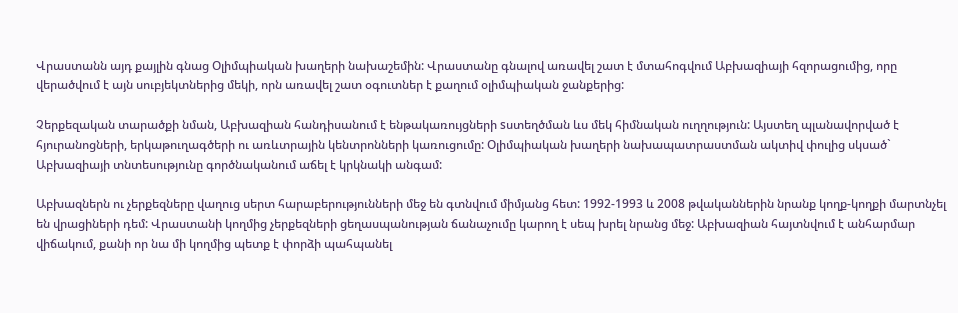Վրաստանն այդ քայլին գնաց Օլիմպիական խաղերի նախաշեմին: Վրաստանը գնալով առավել շատ է մտահոգվում Աբխազիայի հզորացումից, որը վերածվում է այն սուբյեկտներից մեկի, որն առավել շատ օգուտներ է քաղում օլիմպիական ջանքերից:

Չերքեզական տարածքի նման, Աբխազիան հանդիսանում է ենթակառույցների sստեղծման ևս մեկ հիմնական ուղղություն: Այստեղ պլանավորված է հյուրանոցների, երկաթուղագծերի ու առևտրային կենտրոնների կառուցումը: Օլիմպիական խաղերի նախապատրաստման ակտիվ փուլից սկսած` Աբխազիայի տնտեսությունը գործնականում աճել է կրկնակի անգամ:

Աբխազներն ու չերքեզները վաղուց սերտ հարաբերությունների մեջ են գտնվում միմյանց հետ: 1992-1993 և 2008 թվականներին նրանք կողք-կողքի մարտնչել են վրացիների դեմ: Վրաստանի կողմից չերքեզների ցեղասպանության ճանաչումը կարող է սեպ խրել նրանց մեջ: Աբխազիան հայտնվում է անհարմար վիճակում, քանի որ նա մի կողմից պետք է փորձի պահպանել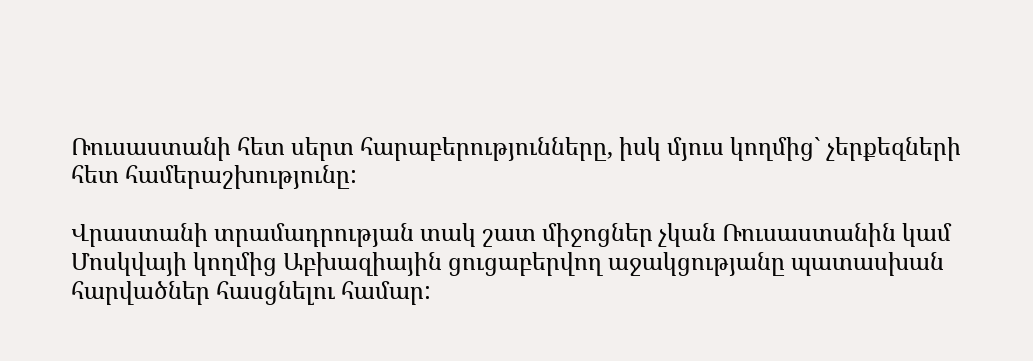Ռուսաստանի հետ սերտ հարաբերությունները, իսկ մյուս կողմից` չերքեզների հետ համերաշխությունը:

Վրաստանի տրամադրության տակ շատ միջոցներ չկան Ռուսաստանին կամ Մոսկվայի կողմից Աբխազիային ցուցաբերվող աջակցությանը պատասխան հարվածներ հասցնելու համար: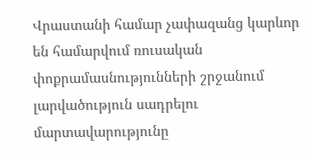Վրաստանի համար չափազանց կարևոր են համարվում ռուսական փոքրամասնությունների շրջանում լարվածություն սադրելու մարտավարությունը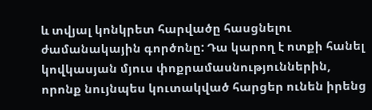և տվյալ կոնկրետ հարվածը հասցնելու ժամանակային գործոնը: Դա կարող է ոտքի հանել կովկասյան մյուս փոքրամասնություններին, որոնք նույնպես կուտակված հարցեր ունեն իրենց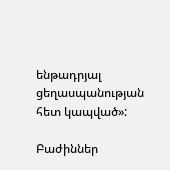ենթադրյալ ցեղասպանության հետ կապված»:

Բաժիններ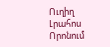Ուղիղ
Լրահոս
Որոնում